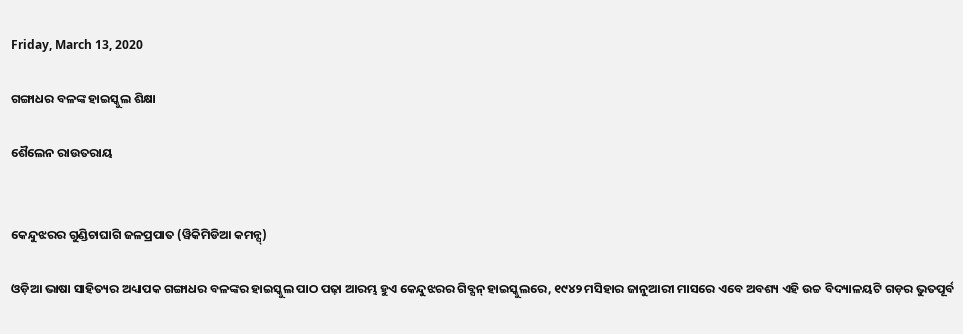Friday, March 13, 2020

ଗଙ୍ଗାଧର ବଳଙ୍କ ହାଇସ୍କୁଲ ଶିକ୍ଷା

ଶୈଲେନ ରାଉତରାୟ


କେନ୍ଦୁଝରର ଗୁଣ୍ଡିଚାଘାଗି ଜଳପ୍ରପାତ (ୱିକିମିଡିଆ କମନ୍ସ୍)

ଓଡ଼ିଆ ଭାଷା ସାହିତ୍ୟର ଅଧ୍ୟାପକ ଗଙ୍ଗାଧର ବଳଙ୍କର ହାଇସ୍କୁଲ ପାଠ ପଢ଼ା ଆରମ୍ଭ ହୁଏ କେନ୍ଦୁଝରର ଗିବ୍ସନ୍ ହାଇସ୍କୁଲରେ, ୧୯୪୨ ମସିହାର ଜାନୁଆରୀ ମାସରେ ଏବେ ଅବଶ୍ୟ ଏହି ଉଚ୍ଚ ବିଦ୍ୟାଳୟଟି ଗଡ଼ର ଭୁତପୂର୍ବ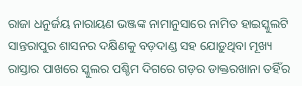ରାଜା ଧନୁର୍ଜୟ ନାରାୟଣ ଭଞ୍ଜଙ୍କ ନାମାନୁସାରେ ନାମିତ ହାଇସ୍କୁଲଟି ସାନ୍ତରାପୁର ଶାସନର ଦକ୍ଷିଣକୁ ବଡ଼ଦାଣ୍ଡ ସହ ଯୋଡ଼ୁଥିବା ମୂଖ୍ୟ ରାସ୍ତାର ପାଖରେ ସ୍କୁଲର ପଶ୍ଚିମ ଦିଗରେ ଗଡ଼ର ଡାକ୍ତରଖାନା ତହିଁର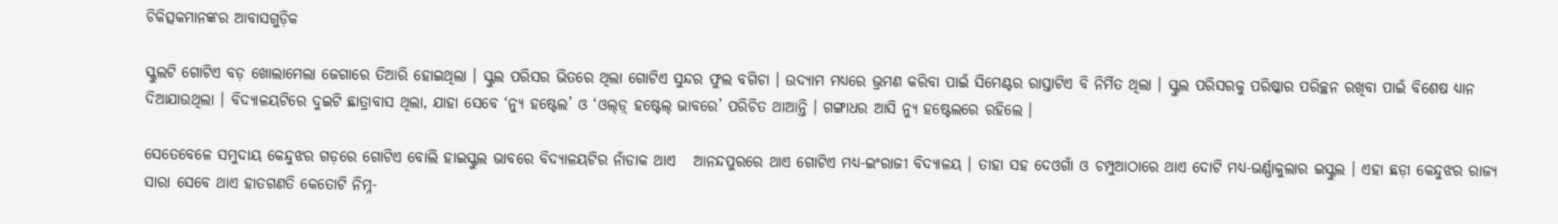ଚିକିତ୍ସକମାନଙ୍କର ଆବାସଗୁଡ଼ିକ

ସ୍କୁଲଟି ଗୋଟିଏ ବଡ଼ ଖୋଲାମେଲା ଜେଗାରେ ତିଆରି ହୋଇଥିଲା । ସ୍କୁଲ ପରିସର ଭିତରେ ଥିଲା ଗୋଟିଏ ସୁନ୍ଦର ଫୁଲ ବଗିଚା । ଉଦ୍ୟାମ ମଧ୍ୟରେ ଭ୍ରମଣ କରିବା ପାଇଁ ସିମେଣ୍ଟର ରାସ୍ତାଟିଏ ବି ନିର୍ମିତ ଥିଲା । ସ୍କୁଲ ପରିସରକୁ ପରିଷ୍କାର ପରିଚ୍ଛନ ରଖିବା ପାଇଁ ବିଶେଷ ଧ୍ୟାନ ଦିଆଯାଉଥିଲା । ବିଦ୍ୟାଳୟଟିରେ ଦୁଇଟି ଛାତ୍ରାବାସ ଥିଲା, ଯାହା ସେବେ ‘ନ୍ୟୁ ହଷ୍ଟେଲ’ ଓ ‘ଓଲ୍‌ଡ଼୍ ହଷ୍ଟେଲ୍ ଭାବରେ’ ପରିଚିତ ଥାଆନ୍ତି । ଗଙ୍ଗାଧର ଆସି ନ୍ୟୁ ହଷ୍ଟେଲରେ ରହିଲେ ।

ସେତେବେଳେ ସମୁଦାୟ କେନ୍ଦୁଝର ଗଡ଼ରେ ଗୋଟିଏ ବୋଲି ହାଇସ୍କୁଲ ଭାବରେ ବିଦ୍ୟାଳୟଟିର ନାଁଡାକ ଥାଏ   ଆନନ୍ଦପୁରରେ ଥାଏ ଗୋଟିଏ ମଧ୍ୟ-ଇଂରାଜୀ ବିଦ୍ୟାଳୟ । ତାହା ସହ ଦେଓଗାଁ ଓ ଚମ୍ପୁଆଠାରେ ଥାଏ ଦୋଟି ମଧ୍ୟ-ଭର୍ଣ୍ଣାକୁଲାର ଇସ୍କୁଲ । ଏହା ଛଡ଼ା କେନ୍ଦୁଝର ରାଜ୍ୟ ସାରା ସେବେ ଥାଏ ହାତଗଣତି କେତୋଟି ନିମ୍ନ-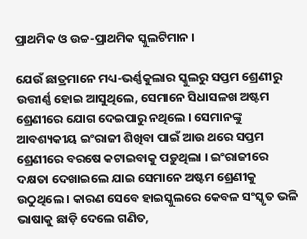ପ୍ରାଥମିକ ଓ ଉଚ୍ଚ-ପ୍ରାଥମିକ ସ୍କୁଲଟିମାନ ।

ଯେଉଁ ଛାତ୍ରମାନେ ମଧ୍ୟ-ଭର୍ଣ୍ଣକୁଲାର ସ୍କୁଲରୁ ସପ୍ତମ ଶ୍ରେଣୀରୁ ଉତ୍ତୀର୍ଣ୍ଣ ହୋଇ ଆସୁଥିଲେ, ସେମାନେ ସିଧାସଳଖ ଅଷ୍ଟମ ଶ୍ରେଣୀରେ ଯୋଗ ଦେଇପାରୁ ନଥିଲେ । ସେମାନଙ୍କୁ ଆବଶ୍ୟକୀୟ ଇଂରାଜୀ ଶିଖିବା ପାଇଁ ଆଉ ଥରେ ସପ୍ତମ ଶ୍ରେଣୀରେ ବରଷେ କଟାଇବାକୁ ପଡ଼ୁଥିଲା । ଇଂରାଜୀରେ ଦକ୍ଷତା ଦେଖାଇଲେ ଯାଇ ସେମାନେ ଅଷ୍ଟମ ଶ୍ରେଣୀକୁ ଉଠୁଥିଲେ । କାରଣ ସେବେ ହାଇସ୍କୁଲରେ କେବଳ ସଂସ୍କୃତ ଭଳି ଭାଷାକୁ ଛାଡ଼ି ଦେଲେ ଗଣିତ,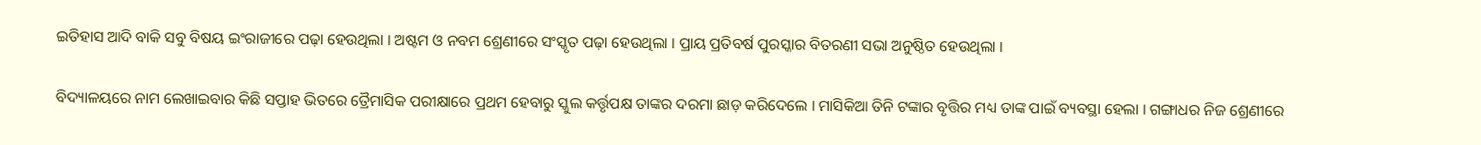ଇତିହାସ ଆଦି ବାକି ସବୁ ବିଷୟ ଇଂରାଜୀରେ ପଢ଼ା ହେଉଥିଲା । ଅଷ୍ଟମ ଓ ନବମ ଶ୍ରେଣୀରେ ସଂସ୍କୃତ ପଢ଼ା ହେଉଥିଲା । ପ୍ରାୟ ପ୍ରତିବର୍ଷ ପୁରସ୍କାର ବିତରଣୀ ସଭା ଅନୁଷ୍ଠିତ ହେଉଥିଲା ।

ବିଦ୍ୟାଳୟରେ ନାମ ଲେଖାଇବାର କିଛି ସପ୍ତାହ ଭିତରେ ତ୍ରୈମାସିକ ପରୀକ୍ଷାରେ ପ୍ରଥମ ହେବାରୁ ସ୍କୁଲ କର୍ତ୍ତୃପକ୍ଷ ତାଙ୍କର ଦରମା ଛାଡ଼ କରିଦେଲେ । ମାସିକିଆ ତିନି ଟଙ୍କାର ବୃତ୍ତିର ମଧ୍ୟ ତାଙ୍କ ପାଇଁ ବ୍ୟବସ୍ଥା ହେଲା । ଗଙ୍ଗାଧର ନିଜ ଶ୍ରେଣୀରେ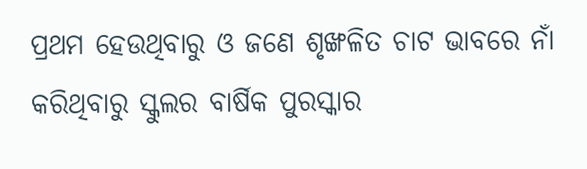ପ୍ରଥମ ହେଉଥିବାରୁ ଓ ଜଣେ ଶୃଙ୍ଖଳିତ ଚାଟ ଭାବରେ ନାଁ କରିଥିବାରୁ ସ୍କୁଲର ବାର୍ଷିକ ପୁରସ୍କାର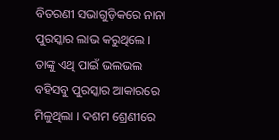ବିତରଣୀ ସଭାଗୁଡ଼ିକରେ ନାନା ପୁରସ୍କାର ଲାଭ କରୁଥିଲେ । ତାଙ୍କୁ ଏଥି ପାଇଁ ଭଲଭଲ ବହିସବୁ ପୁରସ୍କାର ଆକାରରେ ମିଳୁଥିଲା । ଦଶମ ଶ୍ରେଣୀରେ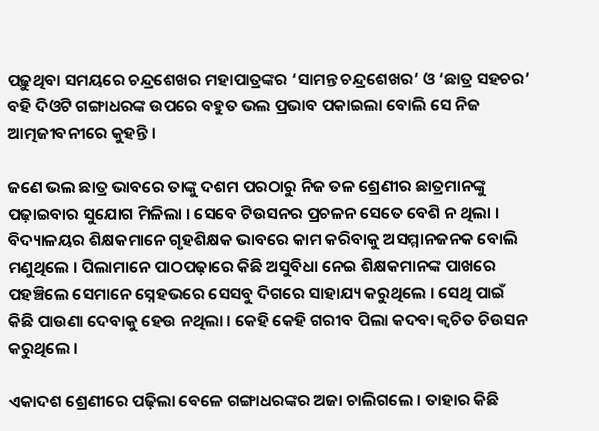ପଢ଼ୁଥିବା ସମୟରେ ଚନ୍ଦ୍ରଶେଖର ମହାପାତ୍ରଙ୍କର ‘ସାମନ୍ତ ଚନ୍ଦ୍ରଶେଖର’ ଓ ‘ଛାତ୍ର ସହଚର’ ବହି ଦିଓଟି ଗଙ୍ଗାଧରଙ୍କ ଉପରେ ବହୁତ ଭଲ ପ୍ରଭାବ ପକାଇଲା ବୋଲି ସେ ନିଜ ଆତ୍ମଜୀବନୀରେ କୁହନ୍ତି ।

ଜଣେ ଭଲ ଛାତ୍ର ଭାବରେ ତାଙ୍କୁ ଦଶମ ପରଠାରୁ ନିଜ ତଳ ଶ୍ରେଣୀର ଛାତ୍ରମାନଙ୍କୁ ପଢ଼ାଇବାର ସୁଯୋଗ ମିଳିଲା । ସେବେ ଟିଉସନର ପ୍ରଚଳନ ସେତେ ବେଶି ନ ଥିଲା । ବିଦ୍ୟାଳୟର ଶିକ୍ଷକମାନେ ଗୃହଶିକ୍ଷକ ଭାବରେ କାମ କରିବାକୁ ଅସମ୍ମାନଜନକ ବୋଲି ମଣୁଥିଲେ । ପିଲାମାନେ ପାଠପଢ଼ାରେ କିଛି ଅସୁବିଧା ନେଇ ଶିକ୍ଷକମାନଙ୍କ ପାଖରେ ପହଞ୍ଚିଲେ ସେମାନେ ସ୍ନେହଭରେ ସେସବୁ ଦିଗରେ ସାହାଯ୍ୟ କରୁଥିଲେ । ସେଥି ପାଇଁ କିଛି ପାଉଣା ଦେବାକୁ ହେଉ ନଥିଲା । କେହି କେହି ଗରୀବ ପିଲା କଦବା କ୍ୱଚିତ ଚିଉସନ କରୁଥିଲେ ।

ଏକାଦଶ ଶ୍ରେଣୀରେ ପଢ଼ିଲା ବେଳେ ଗଙ୍ଗାଧରଙ୍କର ଅଜା ଚାଲିଗଲେ । ତାହାର କିଛି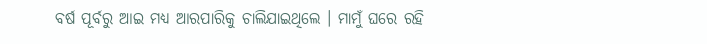ବର୍ଷ ପୂର୍ବରୁ ଆଇ ମଧ୍ୟ ଆରପାରିକୁ ଚାଲିଯାଇଥିଲେ । ମାମୁଁ ଘରେ ରହି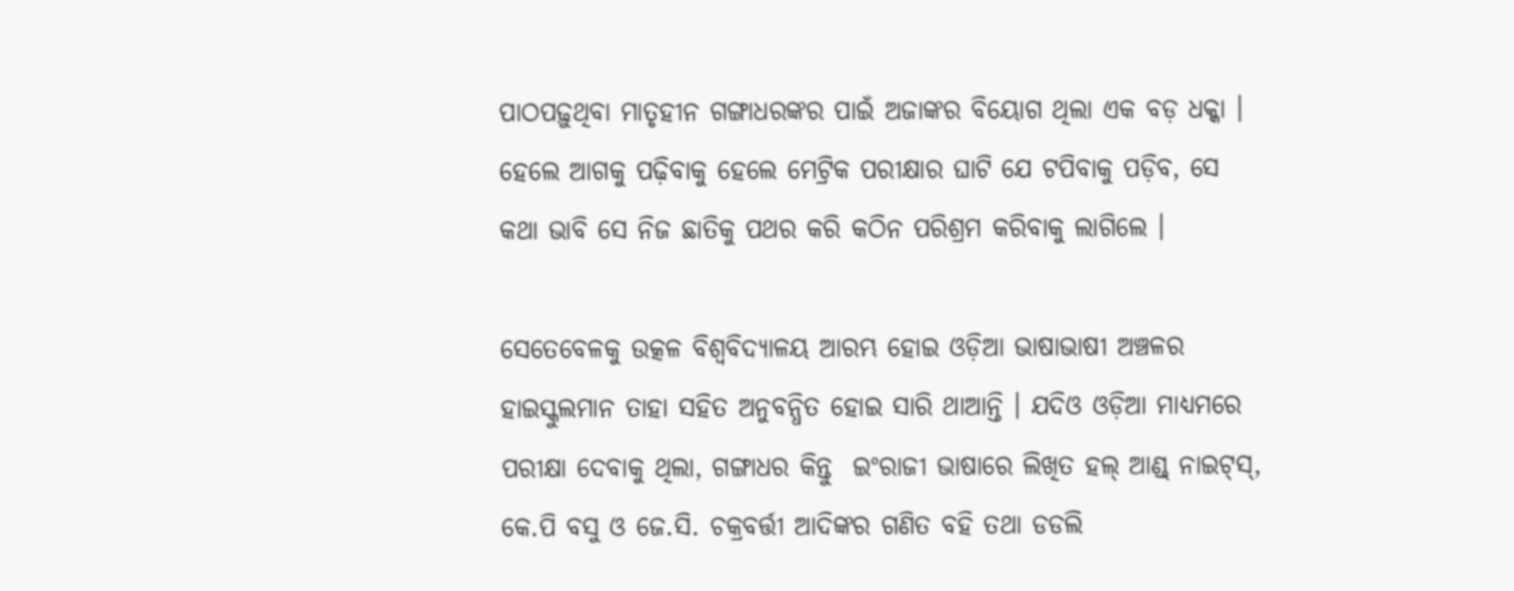ପାଠପଢ଼ୁଥିବା ମାତୃହୀନ ଗଙ୍ଗାଧରଙ୍କର ପାଇଁ ଅଜାଙ୍କର ବିୟୋଗ ଥିଲା ଏକ ବଡ଼ ଧକ୍କା । ହେଲେ ଆଗକୁ ପଢ଼ିବାକୁ ହେଲେ ମେଟ୍ରିକ ପରୀକ୍ଷାର ଘାଟି ଯେ ଟପିବାକୁ ପଡ଼ିବ, ସେ କଥା ଭାବି ସେ ନିଜ ଛାତିକୁ ପଥର କରି କଠିନ ପରିଶ୍ରମ କରିବାକୁ ଲାଗିଲେ ।

ସେତେବେଳକୁ ଉତ୍କଳ ବିଶ୍ୱବିଦ୍ୟାଳୟ ଆରମ୍ଭ ହୋଇ ଓଡ଼ିଆ ଭାଷାଭାଷୀ ଅଞ୍ଚଳର ହାଇସ୍କୁଲମାନ ତାହା ସହିତ ଅନୁବନ୍ଧିତ ହୋଇ ସାରି ଥାଆନ୍ତି । ଯଦିଓ ଓଡ଼ିଆ ମାଧ୍ୟମରେ ପରୀକ୍ଷା ଦେବାକୁ ଥିଲା, ଗଙ୍ଗାଧର କିନ୍ତୁ  ଇଂରାଜୀ ଭାଷାରେ ଲିଖିତ ହଲ୍ ଆଣ୍ଡ୍ ନାଇଟ୍‌ସ୍, କେ.ପି ବସୁ ଓ ଜେ.ସି. ଚକ୍ରବର୍ତ୍ତୀ ଆଦିଙ୍କର ଗଣିତ ବହି ତଥା ଡଡଲି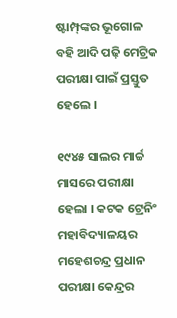ଷ୍ଟାମ୍ପ୍‌ଙ୍କର ଭୂଗୋଳ ବହି ଆଦି ପଢ଼ି ମେଟ୍ରିକ ପରୀକ୍ଷା ପାଇଁ ପ୍ରସ୍ତୁତ ହେଲେ ।

୧୯୪୫ ସାଲର ମାର୍ଚ୍ଚ ମାସରେ ପରୀକ୍ଷା ହେଲା । କଟକ ଟ୍ରେନିଂ ମହାବିଦ୍ୟାଳୟର ମହେଶଚନ୍ଦ୍ର ପ୍ରଧାନ ପରୀକ୍ଷା କେନ୍ଦ୍ରର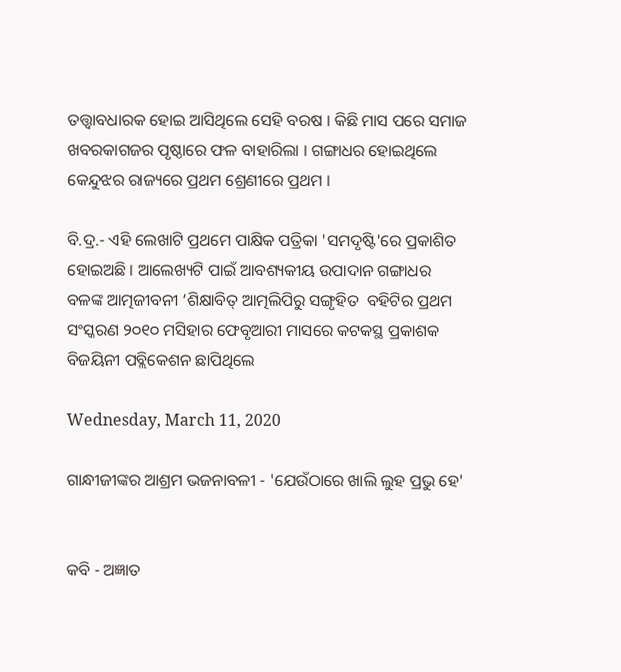ତତ୍ତ୍ୱାବଧାରକ ହୋଇ ଆସିଥିଲେ ସେହି ବରଷ । କିଛି ମାସ ପରେ ସମାଜ ଖବରକାଗଜର ପୃଷ୍ଠାରେ ଫଳ ବାହାରିଲା । ଗଙ୍ଗାଧର ହୋଇଥିଲେ କେନ୍ଦୁଝର ରାଜ୍ୟରେ ପ୍ରଥମ ଶ୍ରେଣୀରେ ପ୍ରଥମ ।

ବି.ଦ୍ର.- ଏହି ଲେଖାଟି ପ୍ରଥମେ ପାକ୍ଷିକ ପତ୍ରିକା 'ସମଦୃଷ୍ଟି'ରେ ପ୍ରକାଶିତ ହୋଇଅଛି । ଆଲେଖ୍ୟଟି ପାଇଁ ଆବଶ୍ୟକୀୟ ଉପାଦାନ ଗଙ୍ଗାଧର ବଳଙ୍କ ଆତ୍ମଜୀବନୀ ‘ଶିକ୍ଷାବିତ୍ ଆତ୍ମଲିପିରୁ ସଙ୍ଗୃହିତ  ବହିଟିର ପ୍ରଥମ ସଂସ୍କରଣ ୨୦୧୦ ମସିହାର ଫେବୃଆରୀ ମାସରେ କଟକସ୍ଥ ପ୍ରକାଶକ ବିଜୟିନୀ ପବ୍ଲିକେଶନ ଛାପିଥିଲେ

Wednesday, March 11, 2020

ଗାନ୍ଧୀଜୀଙ୍କର ଆଶ୍ରମ ଭଜନାବଳୀ - 'ଯେଉଁଠାରେ ଖାଲି ଲୁହ ପ୍ରଭୁ ହେ'


କବି - ଅଜ୍ଞାତ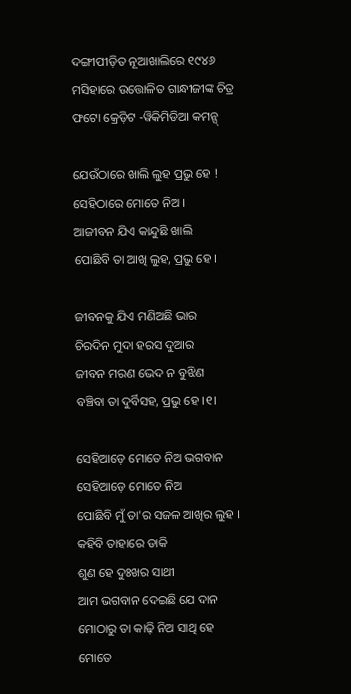ଦଙ୍ଗୀପୀଡ଼ିତ ନୂଆଖାଲିରେ ୧୯୪୬ ମସିହାରେ ଉତ୍ତୋଳିତ ଗାନ୍ଧୀଜୀଙ୍କ ଚିତ୍ର
ଫଟୋ କ୍ରେଡ଼ିଟ -ୱିକିମିଡିଆ କମନ୍ସ୍

ଯେଉଁଠାରେ ଖାଲି ଲୁହ ପ୍ରଭୁ ହେ !
ସେହିଠାରେ ମୋତେ ନିଅ ।
ଆଜୀବନ ଯିଏ କାନ୍ଦୁଛି ଖାଲି
ପୋଛିବି ତା ଆଖି ଲୁହ, ପ୍ରଭୁ ହେ ।

ଜୀବନକୁ ଯିଏ ମଣିଅଛି ଭାର
ଚିରଦିନ ମୁଦା ହରସ ଦୁଆର
ଜୀବନ ମରଣ ଭେଦ ନ ବୁଝିଣ
ବଞ୍ଚିବା ତା ଦୁର୍ବିସହ, ପ୍ରଭୁ ହେ ।୧।

ସେହିଆଡ଼େ ମୋତେ ନିଅ ଭଗବାନ
ସେହିଆଡ଼େ ମୋତେ ନିଅ
ପୋଛିବି ମୁଁ ତା'ର ସଜଳ ଆଖିର ଲୁହ ।
କହିବି ତାହାରେ ଡାକି
ଶୁଣ ହେ ଦୁଃଖର ସାଥୀ
ଆମ ଭଗବାନ ଦେଇଛି ଯେ ଦାନ
ମୋଠାରୁ ତା କାଢ଼ି ନିଅ ସାଥି ହେ
ମୋତେ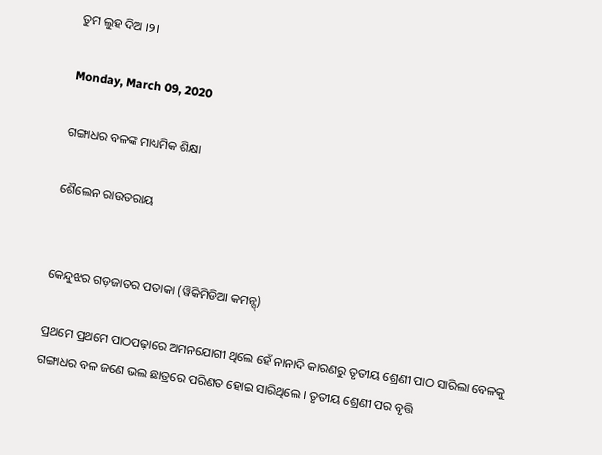ତୁମ ଲୁହ ଦିଅ ।୨।

Monday, March 09, 2020

ଗଙ୍ଗାଧର ବଳଙ୍କ ମାଧ୍ୟମିକ ଶିକ୍ଷା

ଶୈଲେନ ରାଉତରାୟ


କେନ୍ଦୁଝର ଗଡ଼ଜାତର ପତାକା (ୱିକିମିଡିଆ କମନ୍ସ୍)

ପ୍ରଥମେ ପ୍ରଥମେ ପାଠପଢ଼ାରେ ଅମନଯୋଗୀ ଥିଲେ ହେଁ ନାନାଦି କାରଣରୁ ତୃତୀୟ ଶ୍ରେଣୀ ପାଠ ସାରିଲା ବେଳକୁ ଗଙ୍ଗାଧର ବଳ ଜଣେ ଭଲ ଛାତ୍ରରେ ପରିଣତ ହୋଇ ସାରିଥିଲେ । ତୃତୀୟ ଶ୍ରେଣୀ ପର ବୃତ୍ତି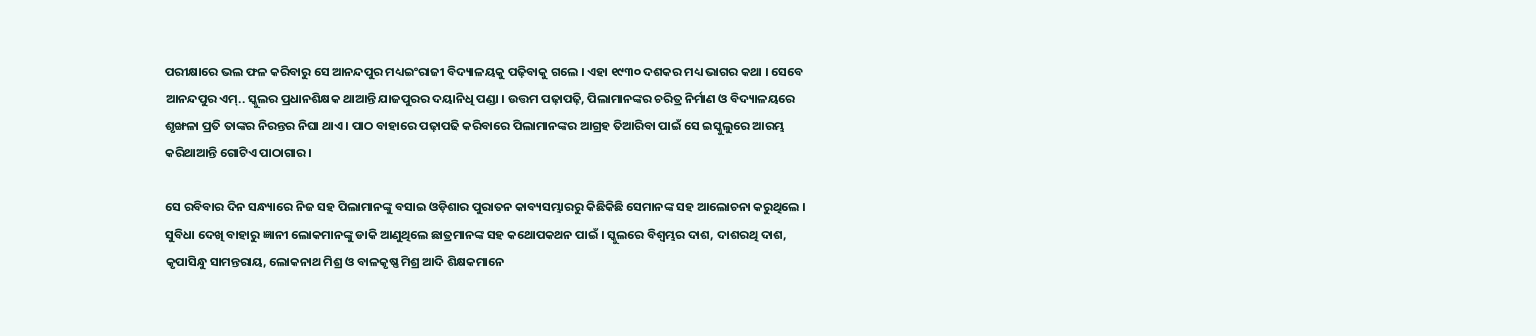ପରୀକ୍ଷାରେ ଭଲ ଫଳ କରିବାରୁ ସେ ଆନନ୍ଦପୁର ମଧ୍ୟଇଂରାଜୀ ବିଦ୍ୟାଳୟକୁ ପଢ଼ିବାକୁ ଗଲେ । ଏହା ୧୯୩୦ ଦଶକର ମଧ୍ୟ ଭାଗର କଥା । ସେବେ ଆନନ୍ଦପୁର ଏମ୍‌.. ସ୍କୁଲର ପ୍ରଧାନଶିକ୍ଷକ ଥାଆନ୍ତି ଯାଜପୁରର ଦୟାନିଧି ପଣ୍ଡା । ଉତ୍ତମ ପଢ଼ାପଢ଼ି, ପିଲାମାନଙ୍କର ଚରିତ୍ର ନିର୍ମାଣ ଓ ବିଦ୍ୟାଳୟରେ ଶୃଙ୍ଖଳା ପ୍ରତି ତାଙ୍କର ନିରନ୍ତର ନିଘା ଥାଏ । ପାଠ ବାହାରେ ପଢ଼ାପଢି କରିବାରେ ପିଲାମାନଙ୍କର ଆଗ୍ରହ ତିଆରିବା ପାଇଁ ସେ ଇସ୍କୁଲୁରେ ଆରମ୍ଭ କରିଥାଆନ୍ତି ଗୋଟିଏ ପାଠାଗାର ।

ସେ ରବିବାର ଦିନ ସନ୍ଧ୍ୟାରେ ନିଜ ସହ ପିଲାମାନଙ୍କୁ ବସାଇ ଓଡ଼ିଶାର ପୁରାତନ କାବ୍ୟସମ୍ଭାରରୁ କିଛିକିଛି ସେମାନଙ୍କ ସହ ଆଲୋଚନା କରୁଥିଲେ । ସୁବିଧା ଦେଖି ବାହାରୁ ଜ୍ଞାନୀ ଲୋକମାନଙ୍କୁ ଡାକି ଆଣୁଥିଲେ ଛାତ୍ରମାନଙ୍କ ସହ କଥୋପକଥନ ପାଇଁ । ସ୍କୁଲରେ ବିଶ୍ୱମ୍ଭର ଦାଶ, ଦାଶରଥି ଦାଶ, କୃପାସିନ୍ଧୁ ସାମନ୍ତରାୟ, ଲୋକନାଥ ମିଶ୍ର ଓ ବାଳକୃଷ୍ଣ ମିଶ୍ର ଆଦି ଶିକ୍ଷକମାନେ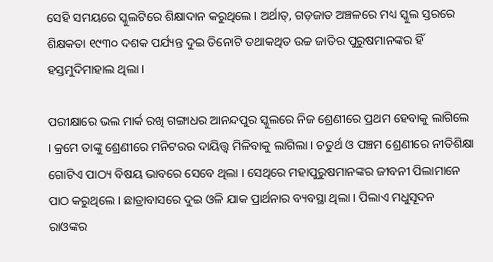ସେହି ସମୟରେ ସ୍କୁଲଟିରେ ଶିକ୍ଷାଦାନ କରୁଥିଲେ । ଅର୍ଥାତ୍, ଗଡ଼ଜାତ ଅଞ୍ଚଳରେ ମଧ୍ୟ ସ୍କୁଲ ସ୍ତରରେ ଶିକ୍ଷକତା ୧୯୩୦ ଦଶକ ପର୍ଯ୍ୟନ୍ତ ଦୁଇ ତିନୋଟି ତଥାକଥିତ ଉଚ୍ଚ ଜାତିର ପୁରୁଷମାନଙ୍କର ହିଁ ହସ୍ତମୁଦିମାହାଲ ଥିଲା ।

ପରୀକ୍ଷାରେ ଭଲ ମାର୍କ ରଖି ଗଙ୍ଗାଧର ଆନନ୍ଦପୁର ସ୍କୁଲରେ ନିଜ ଶ୍ରେଣୀରେ ପ୍ରଥମ ହେବାକୁ ଲାଗିଲେ । କ୍ରମେ ତାଙ୍କୁ ଶ୍ରେଣୀରେ ମନିଟରର ଦାୟିତ୍ତ୍ୱ ମିଳିବାକୁ ଲାଗିଲା । ଚତୁର୍ଥ ଓ ପଞ୍ଚମ ଶ୍ରେଣୀରେ ନୀତିଶିକ୍ଷା ଗୋଟିଏ ପାଠ୍ୟ ବିଷୟ ଭାବରେ ସେବେ ଥିଲା । ସେଥିରେ ମହାପୁରୁଷମାନଙ୍କର ଜୀବନୀ ପିଲାମାନେ ପାଠ କରୁଥିଲେ । ଛାତ୍ରାବାସରେ ଦୁଇ ଓଳି ଯାକ ପ୍ରାର୍ଥନାର ବ୍ୟବସ୍ଥା ଥିଲା । ପିଲାଏ ମଧୁସୂଦନ ରାଓଙ୍କର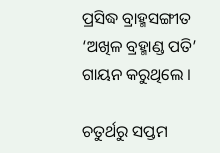ପ୍ରସିଦ୍ଧ ବ୍ରାହ୍ମସଙ୍ଗୀତ ‘ଅଖିଳ ବ୍ରହ୍ମାଣ୍ଡ ପତି’ ଗାୟନ କରୁଥିଲେ ।

ଚତୁର୍ଥରୁ ସପ୍ତମ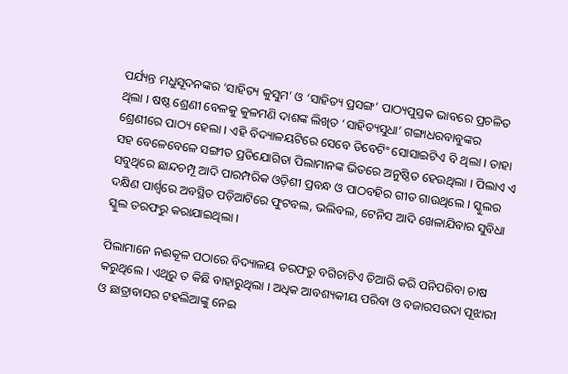ପର୍ଯ୍ୟନ୍ତ ମଧୁସୂଦନଙ୍କର ‘ସାହିତ୍ୟ କୁସୁମ’ ଓ ‘ସାହିତ୍ୟ ପ୍ରସଙ୍ଗ’ ପାଠ୍ୟପୁସ୍ତକ ଭାବରେ ପ୍ରଚଳିତ ଥିଲା । ଷଷ୍ଠ ଶ୍ରେଣୀ ବେଳକୁ କୁଳମଣି ଦାଶଙ୍କ ଲିଖିତ ‘ସାହିତ୍ୟସୁଧା’ ଗଙ୍ଗାଧରବାବୁଙ୍କର ଶ୍ରେଣୀରେ ପାଠ୍ୟ ହେଲା । ଏହି ବିଦ୍ୟାଳୟଟିରେ ସେବେ ଡିବେଟିଂ ସୋସାଇଟିଏ ବି ଥିଲା । ତାହା ସହ ବେଳେବେଳେ ସଙ୍ଗୀତ ପ୍ରତିଯୋଗିତା ପିଲାମାନଙ୍କ ଭିତରେ ଅନୁଷ୍ଠିତ ହେଉଥିଲା । ପିଲାଏ ଏ ସବୁଥିରେ ଛାନ୍ଦଚମ୍ପୂ ଆଦି ପାରମ୍ପରିକ ଓଡ଼ିଶୀ ପ୍ରବନ୍ଧ ଓ ପାଠବହିର ଗୀତ ଗାଉଥିଲେ । ସ୍କୁଲର ଦକ୍ଷିଣ ପାର୍ଶ୍ୱରେ ଅବସ୍ଥିତ ପଡ଼ିଆଟିରେ ଫୁଟବଲ, ଭଲିବଲ, ଟେନିସ ଆଦି ଖେଳାଯିବାର ସୁବିଧା ସ୍କୁଲ ତରଫରୁ କରାଯାଇଥିଲା ।

ପିଲାମାନେ ନଈକୂଳ ପଠାରେ ବିଦ୍ୟାଳୟ ତରଫରୁ ବଗିଚାଟିଏ ତିଆରି କରି ପନିପରିବା ଚାଷ କରୁଥିଲେ । ଏଥିରୁ ତ କିଛି ବାହାରୁଥିଲା । ଅଧିକ ଆବଶ୍ୟକୀୟ ପରିବା ଓ ବଜାରସଉଦା ପୂଝାରୀ ଓ ଛାତ୍ରାବାସର ଟହଲିଆଙ୍କୁ ନେଇ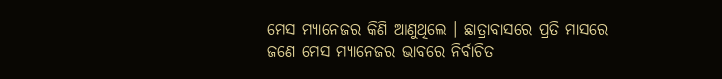ମେସ ମ୍ୟାନେଜର କିଣି ଆଣୁଥିଲେ । ଛାତ୍ରାବାସରେ ପ୍ରତି ମାସରେ ଜଣେ ମେସ ମ୍ୟାନେଜର ଭାବରେ ନିର୍ବାଚିତ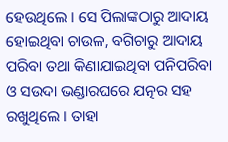ହେଉଥିଲେ । ସେ ପିଲାଙ୍କଠାରୁ ଆଦାୟ ହୋଇଥିବା ଚାଉଳ, ବଗିଚାରୁ ଆଦାୟ ପରିବା ତଥା କିଣାଯାଇଥିବା ପନିପରିବା ଓ ସଉଦା ଭଣ୍ଡାରଘରେ ଯତ୍ନର ସହ ରଖୁଥିଲେ । ତାହା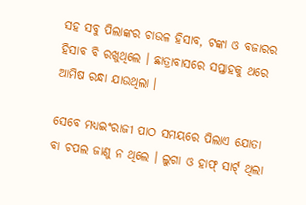ସହ ସବୁ ପିଲାଙ୍କର ଚାଉଳ ହିସାବ, ଟଙ୍କା ଓ ବଜାରର ହିସାବ ବି ରଖୁଥିଲେ । ଛାତ୍ରାବାସରେ ସପ୍ତାହକୁ ଥରେ ଆମିଷ ରନ୍ଧା ଯାଉଥିଲା ।

ସେବେ ମଧ୍ୟଇଂରାଜୀ ପାଠ ସମୟରେ ପିଲାଏ ଯୋତା ବା ଚପଲ ଜାଣୁ ନ ଥିଲେ । ଲୁଗା ଓ ହାଫ୍ ସାର୍ଟ୍ ଥିଲା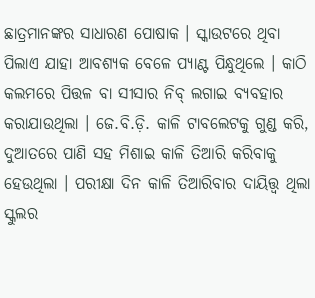ଛାତ୍ରମାନଙ୍କର ସାଧାରଣ ପୋଷାକ । ସ୍କାଉଟରେ ଥିବା ପିଲାଏ ଯାହା ଆବଶ୍ୟକ ବେଳେ ପ୍ୟାଣ୍ଟ ପିନ୍ଧୁଥିଲେ । କାଠି କଲମରେ ପିତ୍ତଳ ବା ସୀସାର ନିବ୍ ଲଗାଇ ବ୍ୟବହାର କରାଯାଉଥିଲା । ଜେ.ବି.ଡ଼ି. କାଳି ଟାବଲେଟକୁ ଗୁଣ୍ଡ କରି, ଦୁଆତରେ ପାଣି ସହ ମିଶାଇ କାଳି ତିଆରି କରିବାକୁ ହେଉଥିଲା । ପରୀକ୍ଷା ଦିନ କାଳି ତିଆରିବାର ଦାୟିତ୍ତ୍ୱ ଥିଲା ସ୍କୁଲର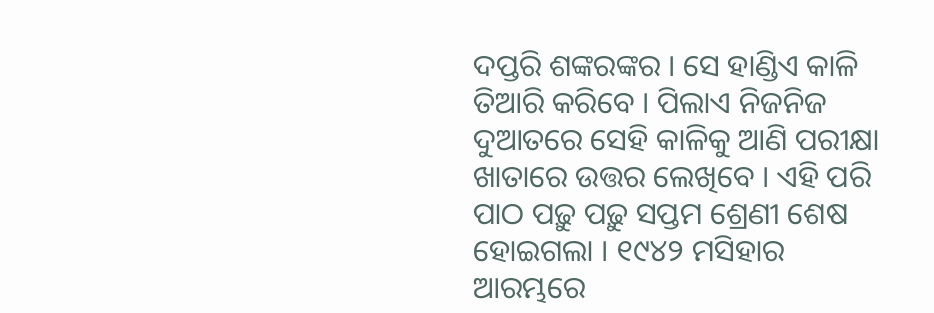ଦପ୍ତରି ଶଙ୍କରଙ୍କର । ସେ ହାଣ୍ଡିଏ କାଳି ତିଆରି କରିବେ । ପିଲାଏ ନିଜନିଜ ଦୁଆତରେ ସେହି କାଳିକୁ ଆଣି ପରୀକ୍ଷା ଖାତାରେ ଉତ୍ତର ଲେଖିବେ । ଏହି ପରି ପାଠ ପଢ଼ୁ ପଢ଼ୁ ସପ୍ତମ ଶ୍ରେଣୀ ଶେଷ ହୋଇଗଲା । ୧୯୪୨ ମସିହାର ଆରମ୍ଭରେ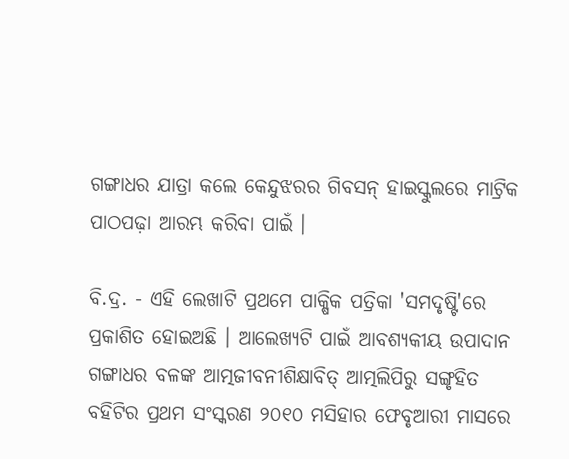ଗଙ୍ଗାଧର ଯାତ୍ରା କଲେ କେନ୍ଦୁଝରର ଗିବସନ୍ ହାଇସ୍କୁଲରେ ମାଟ୍ରିକ ପାଠପଢ଼ା ଆରମ୍ଭ କରିବା ପାଇଁ ।

ବି.ଦ୍ର. - ଏହି ଲେଖାଟି ପ୍ରଥମେ ପାକ୍ଷିକ ପତ୍ରିକା 'ସମଦୃଷ୍ଟି'ରେ ପ୍ରକାଶିତ ହୋଇଅଛି । ଆଲେଖ୍ୟଟି ପାଇଁ ଆବଶ୍ୟକୀୟ ଉପାଦାନ ଗଙ୍ଗାଧର ବଳଙ୍କ ଆତ୍ମଜୀବନୀଶିକ୍ଷାବିତ୍ ଆତ୍ମଲିପିରୁ ସଙ୍ଗୃହିତ ବହିଟିର ପ୍ରଥମ ସଂସ୍କରଣ ୨୦୧୦ ମସିହାର ଫେବୃଆରୀ ମାସରେ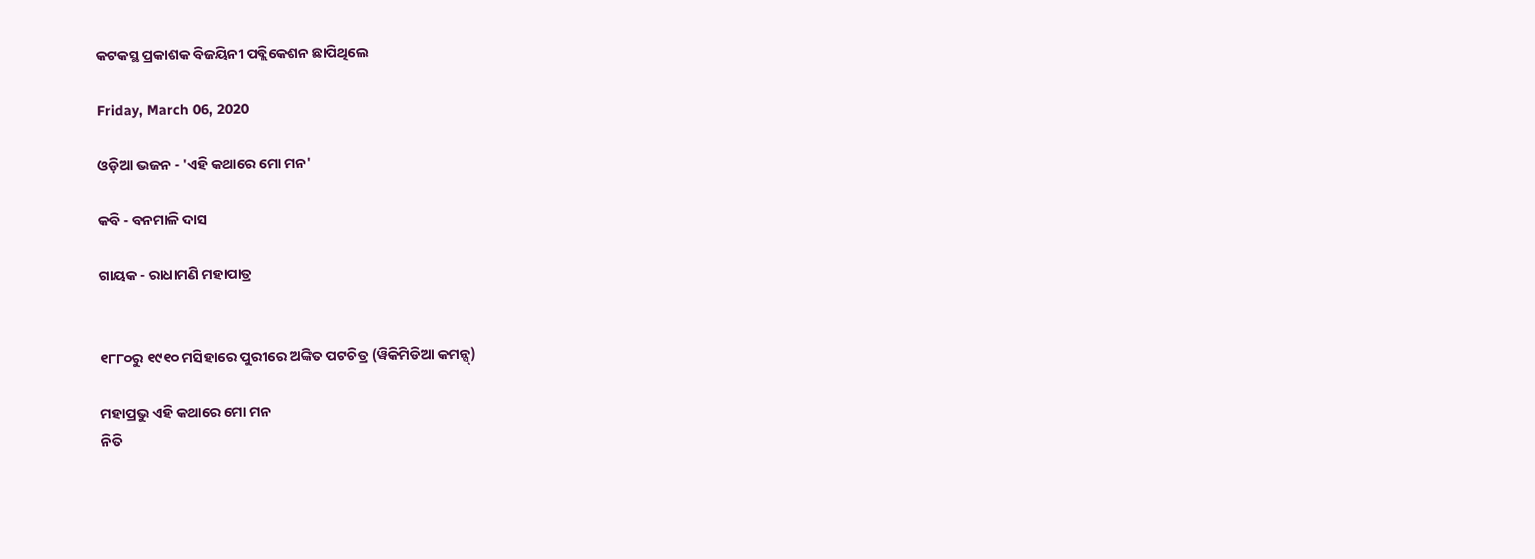କଟକସ୍ଥ ପ୍ରକାଶକ ବିଜୟିନୀ ପବ୍ଲିକେଶନ ଛାପିଥିଲେ

Friday, March 06, 2020

ଓଡ଼ିଆ ଭଜନ - 'ଏହି କଥାରେ ମୋ ମନ'

କବି - ବନମାଳି ଦାସ

ଗାୟକ - ରାଧାମଣି ମହାପାତ୍ର


୧୮୮୦ରୁ ୧୯୧୦ ମସିହାରେ ପୁରୀରେ ଅଙ୍କିତ ପଟଚିତ୍ର (ୱିକିମିଡିଆ କମନ୍ସ୍)

ମହାପ୍ରଭୁ ଏହି କଥାରେ ମୋ ମନ
ନିତି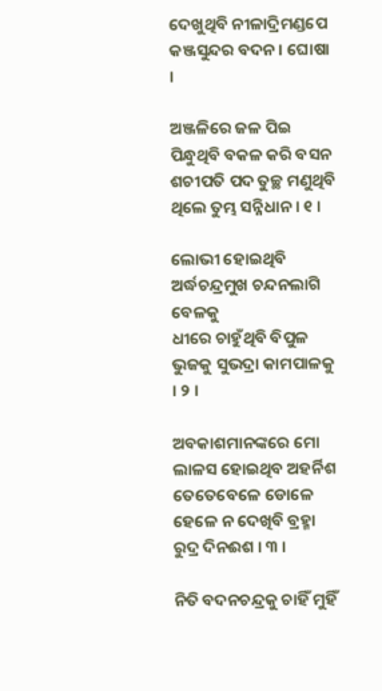ଦେଖୁଥିବି ନୀଳାଦ୍ରିମଣ୍ଡପେ କଞ୍ଜସୁନ୍ଦର ବଦନ । ଘୋଷା ।

ଅଞ୍ଜଳିରେ ଜଳ ପିଇ ପିନ୍ଧୁଥିବି ବକଳ କରି ବସନ
ଶଚୀପତି ପଦ ତୁଚ୍ଛ ମଣୁଥିବି ଥିଲେ ତୁମ୍ଭ ସନ୍ନିଧାନ । ୧ ।

ଲୋଭୀ ହୋଇଥିବି ଅର୍ଦ୍ଧଚନ୍ଦ୍ରମୁଖ ଚନ୍ଦନଲାଗି ବେଳକୁ
ଧୀରେ ଚାହୁଁଥିବି ବିପୁଳ ଭୁଜକୁ ସୁଭଦ୍ରା କାମପାଳକୁ । ୨ ।

ଅବକାଶମାନଙ୍କରେ ମୋ ଲାଳସ ହୋଇଥିବ ଅହର୍ନିଶ
ତେତେବେଳେ ଡୋଳେ ହେଳେ ନ ଦେଖିବି ବ୍ରହ୍ମା ରୁଦ୍ର ଦିନଈଶ । ୩ ।

ନିତି ବଦନଚନ୍ଦ୍ରକୁ ଚାହିଁ ମୁହିଁ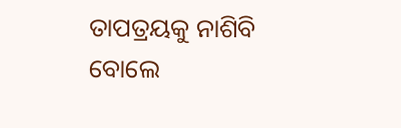ତାପତ୍ରୟକୁ ନାଶିବି
ବୋଲେ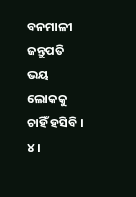ବନମାଳୀ ଜନ୍ତୁପତି ଭୟ ଲୋକକୁ ଚାହିଁ ହସିବି । ୪ ।